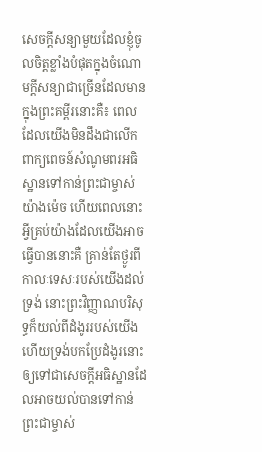សេចក្ដីសន្យាមួយដែលខ្ញុំចូលចិត្តខ្លាំងបំផុតក្នុងចំណោមក្ដីសន្យាជាច្រើនដែលមានក្នុងព្រះគម្ពីរនោះគឺ៖ ពេលដែលយើងមិនដឹងជាលើកពាក្យពេចន៍សំណូមពរអធិស្ឋានទៅកាន់ព្រះជាម្ចាស់យ៉ាងម៉េច ហើយពេលនោះអ្វីគ្រប់យ៉ាងដែលយើងអាចធ្វើបាននោះគឺ គ្រាន់តែថ្ងូរពីកាលៈទេសៈរបស់យើងដល់ទ្រង់ នោះព្រះវិញ្ញាណបរិសុទ្ធក៏យល់ពីដំងូររបស់យើង ហើយទ្រង់បកប្រែដំងូរនោះឲ្យទៅជាសេចក្ដីអធិស្ឋានដែលអាចយល់បានទៅកាន់ព្រះជាម្ចាស់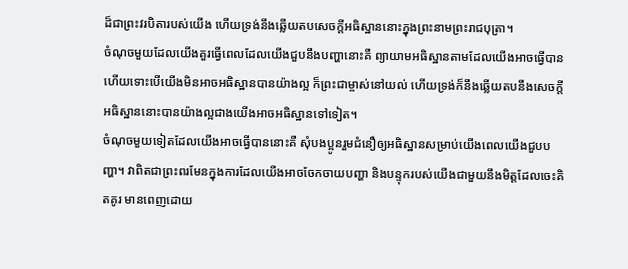ដ៏ជាព្រះវរបិតារបស់យើង ហើយទ្រង់នឹងឆ្លើយតបសេចក្ដីអធិស្ឋាននោះក្នុងព្រះនាមព្រះរាជបុត្រា។
ចំណុចមួយដែលយើងគួរធ្វើពេលដែលយើងជួបនឹងបញ្ហានោះគឺ ព្យាយាមអធិស្ឋានតាមដែលយើងអាចធ្វើបាន ហើយទោះបើយើងមិនអាចអធិស្ឋានបានយ៉ាងល្អ ក៏ព្រះជាម្ចាស់នៅយល់ ហើយទ្រង់ក៏នឹងឆ្លើយតបនឹងសេចក្ដីអធិស្ឋាននោះបានយ៉ាងល្អជាងយើងអាចអធិស្ឋានទៅទៀត។
ចំណុចមួយទៀតដែលយើងអាចធ្វើបាននោះគឺ សុំបងប្អូនរួមជំនឿឲ្យអធិស្ឋានសម្រាប់យើងពេលយើងជួបបញ្ហា។ វាពិតជាព្រះពរមែនក្នុងការដែលយើងអាចចែកចាយបញ្ហា និងបន្ទុករបស់យើងជាមួយនឹងមិត្តដែលចេះគិតគូរ មានពេញដោយ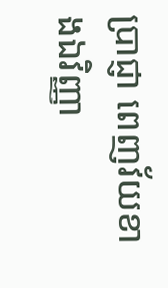ប្រាជ្ញា ពេញវ័យខាងឯវិញ្ញា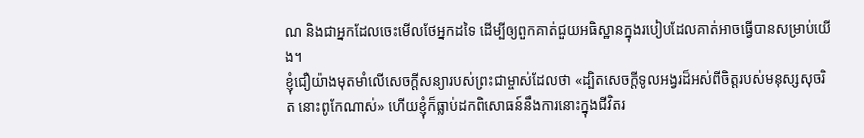ណ និងជាអ្នកដែលចេះមើលថែអ្នកដទៃ ដើម្បីឲ្យពួកគាត់ជួយអធិស្ឋានក្នុងរបៀបដែលគាត់អាចធ្វើបានសម្រាប់យើង។
ខ្ញុំជឿយ៉ាងមុតមាំលើសេចក្ដីសន្យារបស់ព្រះជាម្ចាស់ដែលថា «ដ្បិតសេចក្ដីទូលអង្វរដ៏អស់ពីចិត្តរបស់មនុស្សសុចរិត នោះពូកែណាស់» ហើយខ្ញុំក៏ធ្លាប់ដកពិសោធន៍នឹងការនោះក្នុងជីវិតរ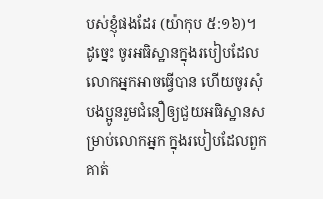បស់ខ្ញុំផងដែរ (យ៉ាកុប ៥:១៦)។
ដូច្នេះ ចូរអធិស្ឋានក្នុងរបៀបដែលលោកអ្នកអាចធ្វើបាន ហើយចូរសុំបងប្អូនរួមជំនឿឲ្យជួយអធិស្ឋានសម្រាប់លោកអ្នក ក្នុងរបៀបដែលពួកគាត់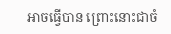អាចធ្វើបាន ព្រោះនោះជាចំ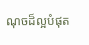ណុចដ៏ល្អបំផុត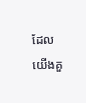ដែលយើងគួ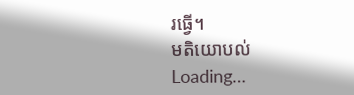រធ្វើ។
មតិយោបល់
Loading…